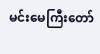မင်းမေကြီးတော်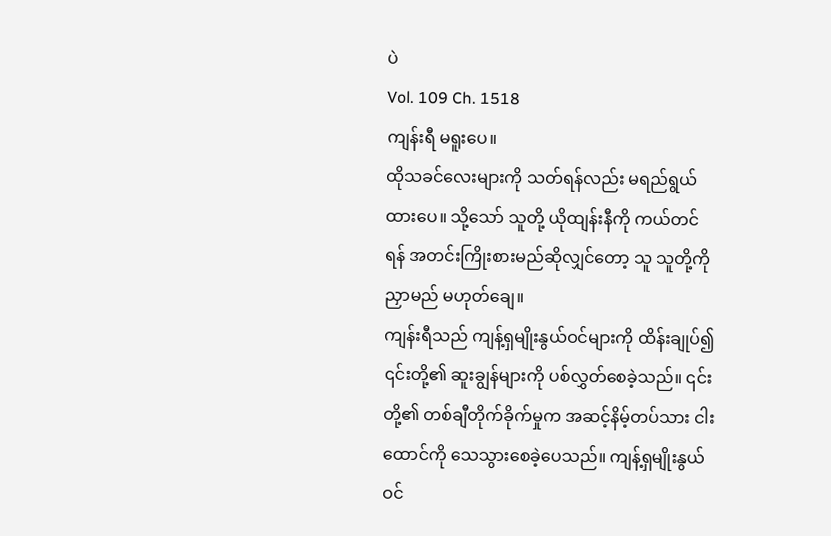ပဲ
Vol. 109 Ch. 1518
ကျန်းရီ မရူးပေ။
ထိုသခင်လေးများကို သတ်ရန်လည်း မရည်ရွယ်ထားပေ။ သို့သော် သူတို့ ယိုထျန်းနီကို ကယ်တင်ရန် အတင်းကြိုးစားမည်ဆိုလျှင်တော့ သူ သူတို့ကို ညှာမည် မဟုတ်ချေ။
ကျန်းရီသည် ကျန့်ရှမျိုးနွယ်ဝင်များကို ထိန်းချုပ်၍ ၎င်းတို့၏ ဆူးချွန်များကို ပစ်လွှတ်စေခဲ့သည်။ ၎င်းတို့၏ တစ်ချီတိုက်ခိုက်မှုက အဆင့်နိမ့်တပ်သား ငါးထောင်ကို သေသွားစေခဲ့ပေသည်။ ကျန့်ရှမျိုးနွယ်ဝင်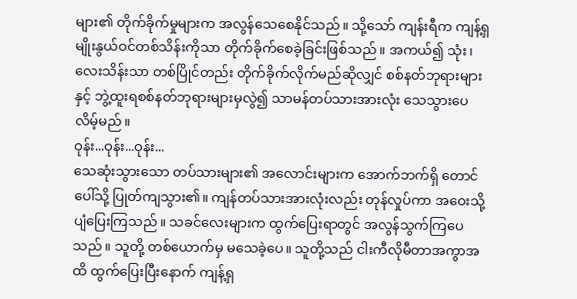များ၏ တိုက်ခိုက်မှုများက အလွန်သေစေနိုင်သည်။ သို့သော် ကျန်းရီက ကျန့်ရှမျိုးနွယ်ဝင်တစ်သိန်းကိုသာ တိုက်ခိုက်စေခဲ့ခြင်းဖြစ်သည်။ အကယ်၍ သုံး၊ လေးသိန်းသာ တစ်ပြိုင်တည်း တိုက်ခိုက်လိုက်မည်ဆိုလျှင် စစ်နတ်ဘုရားများနှင့် ဘွဲ့ထူးရစစ်နတ်ဘုရားများမှလွဲ၍ သာမန်တပ်သားအားလုံး သေသွားပေလိမ့်မည်။
ဝုန်း...ဝုန်း...ဝုန်း...
သေဆုံးသွားသော တပ်သားများ၏ အလောင်းများက အောက်ဘက်ရှိ တောင်ပေါ်သို့ ပြုတ်ကျသွား၏။ ကျန်တပ်သားအားလုံးလည်း တုန်လှုပ်ကာ အဝေးသို့ ပျံပြေးကြသည်။ သခင်လေးများက ထွက်ပြေးရာတွင် အလွန်သွက်ကြပေသည်။ သူတို့ တစ်ယောက်မှ မသေခဲ့ပေ။ သူတို့သည် ငါးကီလိုမီတာအကွာအထိ ထွက်ပြေးပြီးနောက် ကျန့်ရှ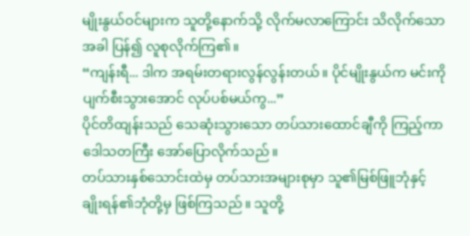မျိုးနွယ်ဝင်များက သူတို့နောက်သို့ လိုက်မလာကြောင်း သိလိုက်သောအခါ ပြန်၍ လူစုလိုက်ကြ၏။
“ကျန်းရီ... ဒါက အရမ်းတရားလွန်လွန်းတယ်။ ပိုင်မျိုးနွယ်က မင်းကို ပျက်စီးသွားအောင် လုပ်ပစ်မယ်ကွ...”
ပိုင်တိထျန်းသည် သေဆုံးသွားသော တပ်သားထောင်ချီကို ကြည့်ကာ ဒေါသတကြီး အော်ပြောလိုက်သည်။
တပ်သားနှစ်သောင်းထဲမှ တပ်သားအများစုမှာ သူ၏မြစ်ဖြူဘုံနှင့် ချိုးရန်၏ဘုံတို့မှ ဖြစ်ကြသည်။ သူတို့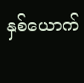နှစ်ယောက်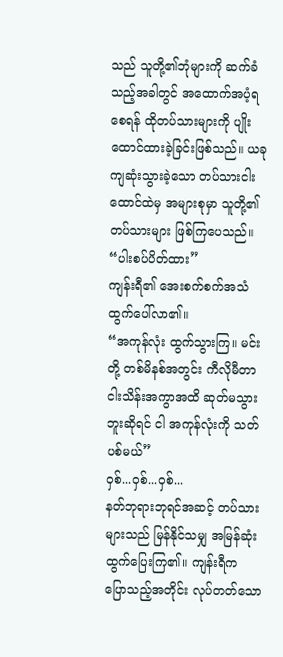သည် သူတို့၏ဘုံများကို ဆက်ခံသည့်အခါတွင် အထောက်အပံ့ရစေရန် ထိုတပ်သားများကို ပျိုးထောင်ထားခဲ့ခြင်းဖြစ်သည်။ ယခု ကျဆုံးသွားခဲ့သော တပ်သားငါးထောင်ထဲမှ အများစုမှာ သူတို့၏တပ်သားများ ဖြစ်ကြပေသည်။
“ပါးစပ်ပိတ်ထား”
ကျန်းရီ၏ အေးစက်စက်အသံ ထွက်ပေါ်လာ၏။
“အကုန်လုံး ထွက်သွားကြ။ မင်းတို့ တစ်မိနစ်အတွင်း ကီလိုမီတာငါးသိန်းအကွာအထိ ဆုတ်မသွားဘူးဆိုရင် ငါ အကုန်လုံးကို သတ်ပစ်မယ်”
ဝှစ်...ဝှစ်...ဝှစ်...
နတ်ဘုရားဘုရင်အဆင့် တပ်သားများသည် မြန်နိုင်သမျှ အမြန်ဆုံး ထွက်ပြေးကြ၏။ ကျန်းရီက ပြောသည့်အတိုင်း လုပ်တတ်သော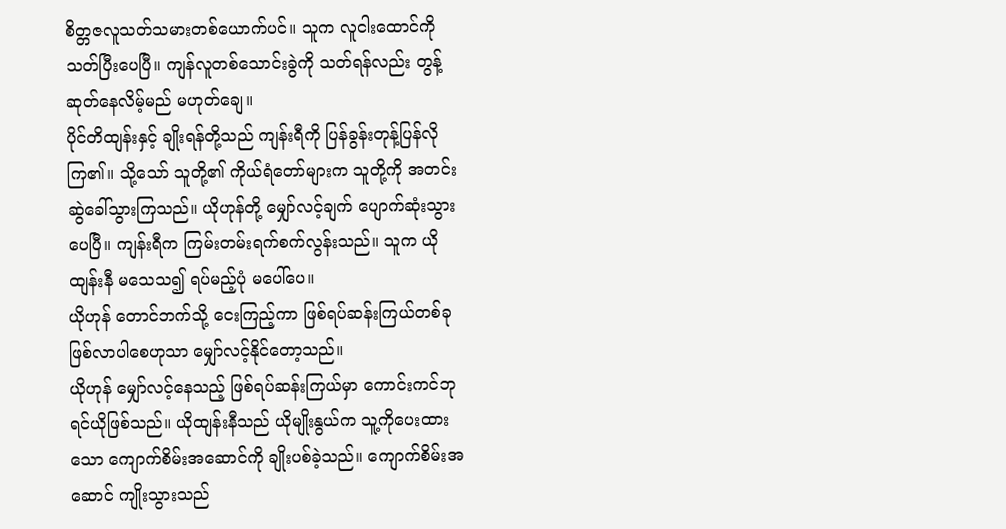စိတ္တဇလူသတ်သမားတစ်ယောက်ပင်။ သူက လူငါးထောင်ကို သတ်ပြီးပေပြီ။ ကျန်လူတစ်သောင်းခွဲကို သတ်ရန်လည်း တွန့်ဆုတ်နေလိမ့်မည် မဟုတ်ချေ။
ပိုင်တိထျန်းနှင့် ချိုးရန်တို့သည် ကျန်းရီကို ပြန်ခွန်းတုန့်ပြန်လိုကြ၏။ သို့သော် သူတို့၏ ကိုယ်ရံတော်များက သူတို့ကို အတင်း ဆွဲခေါ်သွားကြသည်။ ယိုဟုန်တို့ မျှော်လင့်ချက် ပျောက်ဆုံးသွားပေပြီ။ ကျန်းရီက ကြမ်းတမ်းရက်စက်လွန်းသည်။ သူက ယိုထျန်းနီ မသေသ၍ ရပ်မည့်ပုံ မပေါ်ပေ။
ယိုဟုန် တောင်ဘက်သို့ ငေးကြည့်ကာ ဖြစ်ရပ်ဆန်းကြယ်တစ်ခု ဖြစ်လာပါစေဟုသာ မျှော်လင့်နိုင်တော့သည်။
ယိုဟုန် မျှော်လင့်နေသည့် ဖြစ်ရပ်ဆန်းကြယ်မှာ ကောင်းကင်ဘုရင်ယိုဖြစ်သည်။ ယိုထျန်းနီသည် ယိုမျိုးနွယ်က သူ့ကိုပေးထားသော ကျောက်စိမ်းအဆောင်ကို ချိုးပစ်ခဲ့သည်။ ကျောက်စိမ်းအဆောင် ကျိုးသွားသည်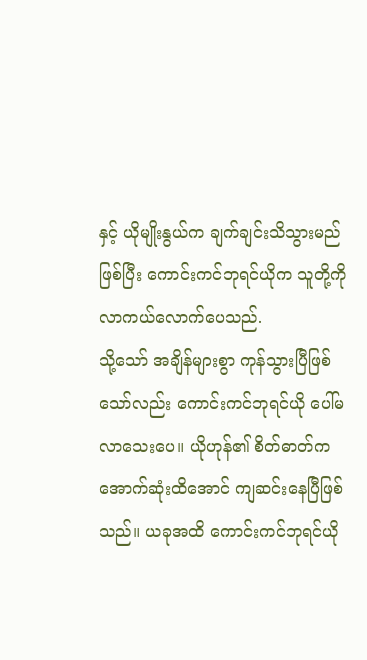နှင့် ယိုမျိုးနွယ်က ချက်ချင်းသိသွားမည်ဖြစ်ပြီး ကောင်းကင်ဘုရင်ယိုက သူတို့ကို လာကယ်လောက်ပေသည်.
သို့သော် အချိန်များစွာ ကုန်သွားပြီဖြစ်သော်လည်း ကောင်းကင်ဘုရင်ယို ပေါ်မလာသေးပေ။ ယိုဟုန်၏ စိတ်ဓာတ်က အောက်ဆုံးထိအောင် ကျဆင်းနေပြီဖြစ်သည်။ ယခုအထိ ကောင်းကင်ဘုရင်ယို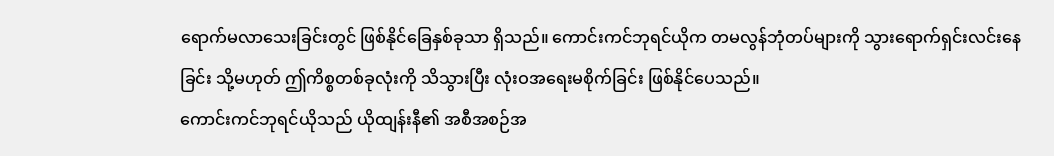ရောက်မလာသေးခြင်းတွင် ဖြစ်နိုင်ခြေနှစ်ခုသာ ရှိသည်။ ကောင်းကင်ဘုရင်ယိုက တမလွန်ဘုံတပ်များကို သွားရောက်ရှင်းလင်းနေခြင်း သို့မဟုတ် ဤကိစ္စတစ်ခုလုံးကို သိသွားပြီး လုံးဝအရေးမစိုက်ခြင်း ဖြစ်နိုင်ပေသည်။
ကောင်းကင်ဘုရင်ယိုသည် ယိုထျန်းနီ၏ အစီအစဉ်အ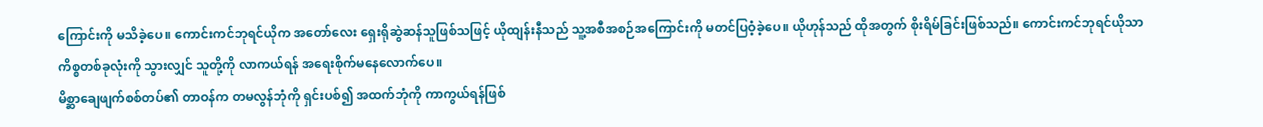ကြောင်းကို မသိခဲ့ပေ။ ကောင်းကင်ဘုရင်ယိုက အတော်လေး ရှေးရိုဆွဲဆန်သူဖြစ်သဖြင့် ယိုထျန်းနီသည် သူ့အစီအစဉ်အကြောင်းကို မတင်ပြဝံ့ခဲ့ပေ။ ယိုဟုန်သည် ထိုအတွက် စိုးရိမ်ခြင်းဖြစ်သည်။ ကောင်းကင်ဘုရင်ယိုသာ ကိစ္စတစ်ခုလုံးကို သွားလျှင် သူတို့ကို လာကယ်ရန် အရေးစိုက်မနေလောက်ပေ။
မိစ္ဆာချေဖျက်စစ်တပ်၏ တာဝန်က တမလွန်ဘုံကို ရှင်းပစ်၍ အထက်ဘုံကို ကာကွယ်ရန်ဖြစ်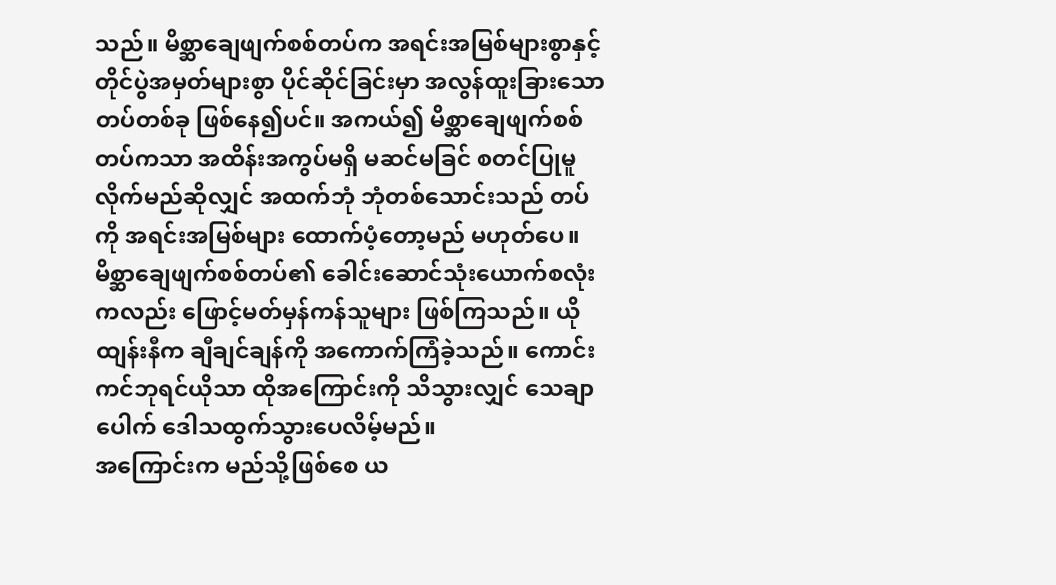သည်။ မိစ္ဆာချေဖျက်စစ်တပ်က အရင်းအမြစ်များစွာနှင့် တိုင်ပွဲအမှတ်များစွာ ပိုင်ဆိုင်ခြင်းမှာ အလွန်ထူးခြားသောတပ်တစ်ခု ဖြစ်နေ၍ပင်။ အကယ်၍ မိစ္ဆာချေဖျက်စစ်တပ်ကသာ အထိန်းအကွပ်မရှိ မဆင်မခြင် စတင်ပြုမူလိုက်မည်ဆိုလျှင် အထက်ဘုံ ဘုံတစ်သောင်းသည် တပ်ကို အရင်းအမြစ်များ ထောက်ပံ့တော့မည် မဟုတ်ပေ။ မိစ္ဆာချေဖျက်စစ်တပ်၏ ခေါင်းဆောင်သုံးယောက်စလုံးကလည်း ဖြောင့်မတ်မှန်ကန်သူများ ဖြစ်ကြသည်။ ယိုထျန်းနီက ချီချင်ချန်ကို အကောက်ကြံခဲ့သည်။ ကောင်းကင်ဘုရင်ယိုသာ ထိုအကြောင်းကို သိသွားလျှင် သေချာပေါက် ဒေါသထွက်သွားပေလိမ့်မည်။
အကြောင်းက မည်သို့ဖြစ်စေ ယ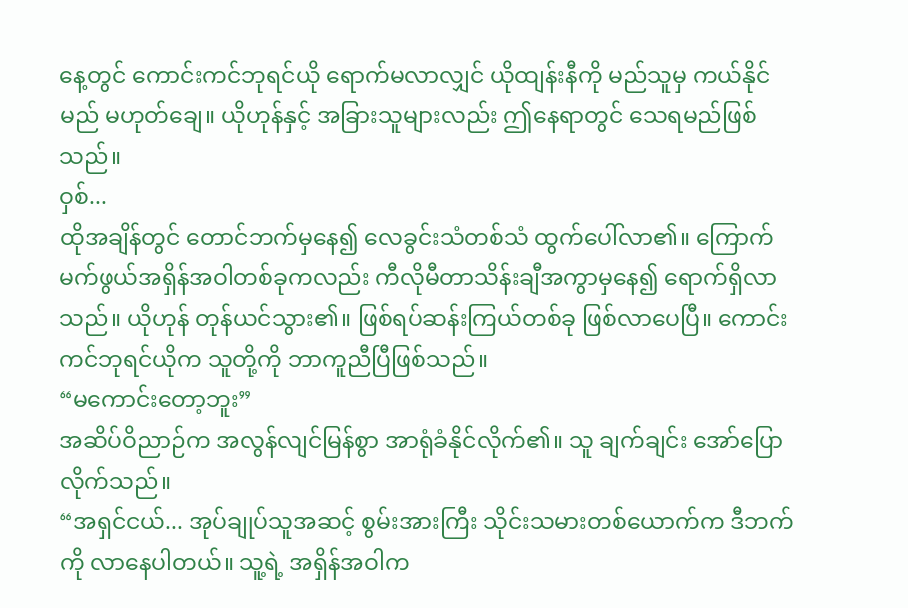နေ့တွင် ကောင်းကင်ဘုရင်ယို ရောက်မလာလျှင် ယိုထျန်းနီကို မည်သူမှ ကယ်နိုင်မည် မဟုတ်ချေ။ ယိုဟုန်နှင့် အခြားသူများလည်း ဤနေရာတွင် သေရမည်ဖြစ်သည်။
ဝှစ်...
ထိုအချိန်တွင် တောင်ဘက်မှနေ၍ လေခွင်းသံတစ်သံ ထွက်ပေါ်လာ၏။ ကြောက်မက်ဖွယ်အရှိန်အဝါတစ်ခုကလည်း ကီလိုမီတာသိန်းချီအကွာမှနေ၍ ရောက်ရှိလာသည်။ ယိုဟုန် တုန်ယင်သွား၏။ ဖြစ်ရပ်ဆန်းကြယ်တစ်ခု ဖြစ်လာပေပြီ။ ကောင်းကင်ဘုရင်ယိုက သူတို့ကို ဘာကူညီပြီဖြစ်သည်။
“မကောင်းတော့ဘူး”
အဆိပ်ဝိညာဉ်က အလွန်လျင်မြန်စွာ အာရုံခံနိုင်လိုက်၏။ သူ ချက်ချင်း အော်ပြောလိုက်သည်။
“အရှင်ငယ်... အုပ်ချုပ်သူအဆင့် စွမ်းအားကြီး သိုင်းသမားတစ်ယောက်က ဒီဘက်ကို လာနေပါတယ်။ သူ့ရဲ့ အရှိန်အဝါက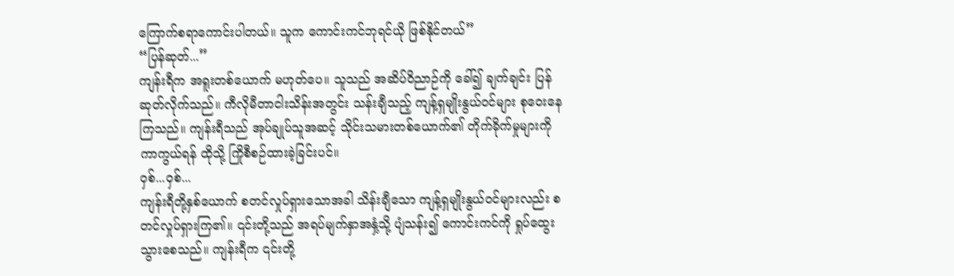ကြောက်စရာကောင်းပါတယ်။ သူက ကောင်းကင်ဘုရင်ယို ဖြစ်နိုင်တယ်”
“ပြန်ဆုတ်...”
ကျန်းရီက အရူးတစ်ယောက် မဟုတ်ပေ။ သူသည် အဆိပ်ဝိညာဉ်ကို ခေါ်၍ ချက်ချင်း ပြန်ဆုတ်လိုက်သည်။ ကီလိုမီတာငါးသိန်းအတွင်း သန်းချီသည့် ကျန့်ရှမျိုးနွယ်ဝင်များ စုဝေးနေကြသည်။ ကျန်းရီသည် အုပ်ချုပ်သူအဆင့် သိုင်းသမားတစ်ယောက်၏ တိုက်ခိုက်မှုများကို ကာကွယ်ရန် ထိုသို့ ကြိုစီစဉ်ထားခဲ့ခြင်းပင်။
ဝှစ်...ဝှစ်...
ကျန်းရီတို့နှစ်ယောက် စတင်လှုပ်ရှားသောအခါ သိန်းချီသော ကျန့်ရှမျိုးနွယ်ဝင်များလည်း စတင်လှုပ်ရှားကြ၏။ ၎င်းတို့သည် အရပ်မျက်နှာအနှံ့သို့ ပျံသန်း၍ ကောင်းကင်ကို ရှုပ်ထွေးသွားစေသည်။ ကျန်းရီက ၎င်းတို့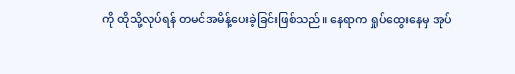ကို ထိုသို့လုပ်ရန် တမင်အမိန့်ပေးခဲ့ခြင်းဖြစ်သည်။ နေရာက ရှုပ်ထွေးနေမှ အုပ်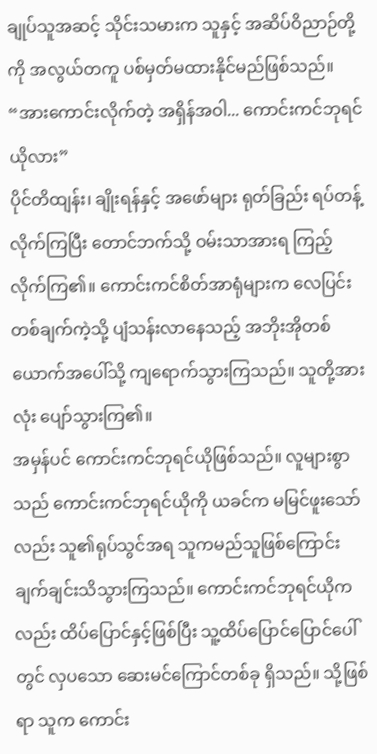ချုပ်သူအဆင့် သိုင်းသမားက သူနှင့် အဆိပ်ဝိညာဉ်တို့ကို အလွယ်တကူ ပစ်မှတ်မထားနိုင်မည်ဖြစ်သည်။
“အားကောင်းလိုက်တဲ့ အရှိန်အဝါ... ကောင်းကင်ဘုရင်ယိုလား”
ပိုင်တိထျန်း၊ ချိုးရန်နှင့် အဖော်များ ရုတ်ခြည်း ရပ်တန့်လိုက်ကြပြီး တောင်ဘက်သို့ ဝမ်းသာအားရ ကြည့်လိုက်ကြ၏။ ကောင်းကင်စိတ်အာရုံများက လေပြင်းတစ်ချက်ကဲ့သို့ ပျံသန်းလာနေသည့် အဘိုးအိုတစ်ယောက်အပေါ်သို့ ကျရောက်သွားကြသည်။ သူတို့အားလုံး ပျော်သွားကြ၏။
အမှန်ပင် ကောင်းကင်ဘုရင်ယိုဖြစ်သည်။ လူများစွာသည် ကောင်းကင်ဘုရင်ယိုကို ယခင်က မမြင်ဖူးသော်လည်း သူ၏ရုပ်သွင်အရ သူကမည်သူဖြစ်ကြောင်း ချက်ချင်းသိသွားကြသည်။ ကောင်းကင်ဘုရင်ယိုကလည်း ထိပ်ပြောင်နှင့်ဖြစ်ပြီး သူ့ထိပ်ပြောင်ပြောင်ပေါ်တွင် လှပသော ဆေးမင်ကြောင်တစ်ခု ရှိသည်။ သို့ဖြစ်ရာ သူက ကောင်း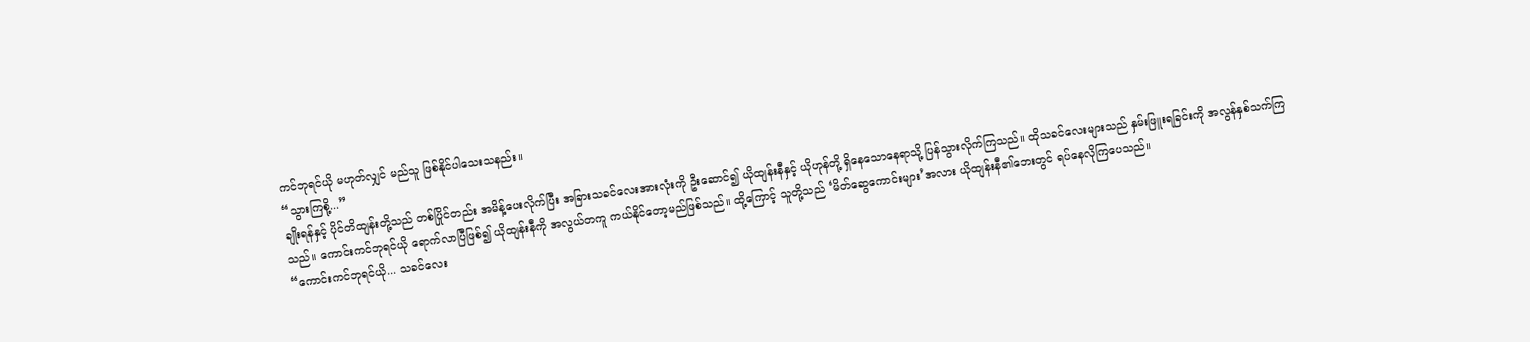ကင်ဘုရင်ယို မဟုတ်လျှင် မည်သူ ဖြစ်နိုင်ပါသေးသနည်း။
“သွားကြစို့...”
ချိုးရန်နှင့် ပိုင်တိထျန်းတို့သည် တစ်ပြိုင်တည်း အမိန့်ပေးလိုက်ပြီး အခြားသခင်လေးအားလုံးကို ဦးဆောင်၍ ယိုထျန်းနီနှင့် ယိုဟုန်တို့ ရှိနေသောနေရာသို့ ပြန်သွားလိုက်ကြသည်။ ထိုသခင်လေးများသည် နှမ်းဖြူးရခြင်းကို အလွန်နှစ်သက်ကြသည်။ ကောင်းကင်ဘုရင်ယို ရောက်လာပြီဖြစ်၍ ယိုထျန်းနီကို အလွယ်တကူ ကယ်နိုင်တော့မည်ဖြစ်သည်။ ထို့ကြောင့် သူတို့သည် ‘မိတ်ဆွေကောင်းများ’အလား ယိုထျန်းနီ၏ဘေးတွင် ရပ်နေလိုကြပေသည်။
“ကောင်းကင်ဘုရင်ယို... သခင်လေး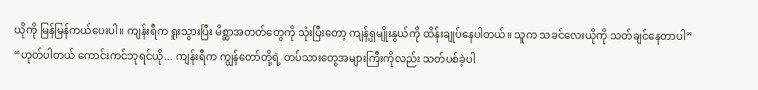ယိုကို မြန်မြန်ကယ်ပေးပါ။ ကျန်းရီက ရူးသွားပြီး မိစ္ဆာအတတ်တွေကို သုံးပြီးတော့ ကျန့်ရှမျိုးနွယ်ကို ထိန်းချုပ်နေပါတယ်။ သူက သခင်လေးယိုကို သတ်ချင်နေတာပါ”
“ဟုတ်ပါတယ် ကောင်းကင်ဘုရင်ယို... ကျန်းရီက ကျွန်တော်တို့ရဲ့ တပ်သားတွေအများကြီးကိုလည်း သတ်ပစ်ခဲ့ပါ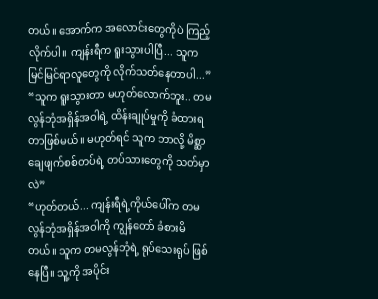တယ်။ အောက်က အလောင်းတွေကိုပဲ ကြည့်လိုက်ပါ။ ကျန်းရီက ရူးသွားပါပြီ... သူက မြင်မြင်ရာလူတွေကို လိုက်သတ်နေတာပါ...”
“သူက ရူးသွားတာ မဟုတ်လောက်ဘူး.. တမလွန်ဘုံအရှိန်အဝါရဲ့ ထိန်းချုပ်မှုကို ခံထားရတာဖြစ်မယ်။ မဟုတ်ရင် သူက ဘာလို့ မိစ္ဆာချေဖျက်စစ်တပ်ရဲ့ တပ်သားတွေကို သတ်မှာလဲ”
“ဟုတ်တယ်... ကျန်းရီရဲ့ကိုယ်ပေါ်က တမလွန်ဘုံအရှိန်အဝါကို ကျွန်တော် ခံစားမိတယ်။ သူက တမလွန်ဘုံရဲ့ ရုပ်သေးရုပ် ဖြစ်နေပြီ။ သူ့ကို အပိုင်း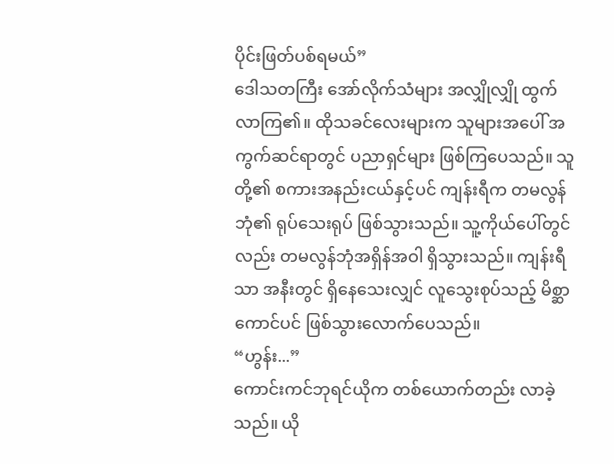ပိုင်းဖြတ်ပစ်ရမယ်”
ဒေါသတကြီး အော်လိုက်သံများ အလျှိုလျှို ထွက်လာကြ၏။ ထိုသခင်လေးများက သူများအပေါ် အကွက်ဆင်ရာတွင် ပညာရှင်များ ဖြစ်ကြပေသည်။ သူတို့၏ စကားအနည်းငယ်နှင့်ပင် ကျန်းရီက တမလွန်ဘုံ၏ ရုပ်သေးရုပ် ဖြစ်သွားသည်။ သူ့ကိုယ်ပေါ်တွင်လည်း တမလွန်ဘုံအရှိန်အဝါ ရှိသွားသည်။ ကျန်းရီသာ အနီးတွင် ရှိနေသေးလျှင် လူသွေးစုပ်သည့် မိစ္ဆာကောင်ပင် ဖြစ်သွားလောက်ပေသည်။
“ဟွန်း...”
ကောင်းကင်ဘုရင်ယိုက တစ်ယောက်တည်း လာခဲ့သည်။ ယို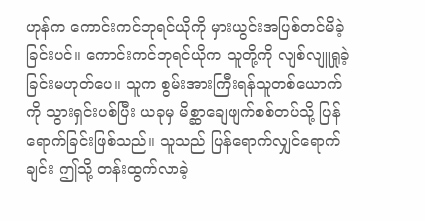ဟုန်က ကောင်းကင်ဘုရင်ယိုကို မှားယွင်းအပြစ်တင်မိခဲ့ခြင်းပင်။ ကောင်းကင်ဘုရင်ယိုက သူတို့ကို လျစ်လျူရှုခဲ့ခြင်းမဟုတ်ပေ။ သူက စွမ်းအားကြီးရန်သူတစ်ယောက်ကို သွားရှင်းပစ်ပြီး ယခုမှ မိစ္ဆာချေဖျက်စစ်တပ်သို့ ပြန်ရောက်ခြင်းဖြစ်သည်။ သူသည် ပြန်ရောက်လျှင်ရောက်ချင်း ဤသို့ တန်းထွက်လာခဲ့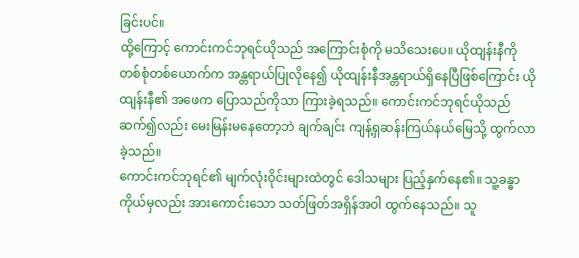ခြင်းပင်။
ထို့ကြောင့် ကောင်းကင်ဘုရင်ယိုသည် အကြောင်းစုံကို မသိသေးပေ။ ယိုထျန်းနီကို တစ်စုံတစ်ယောက်က အန္တရာယ်ပြုလိုနေ၍ ယိုထျန်းနီအန္တရာယ်ရှိနေပြီဖြစ်ကြောင်း ယိုထျန်းနီ၏ အဖေက ပြောသည်ကိုသာ ကြားခဲ့ရသည်။ ကောင်းကင်ဘုရင်ယိုသည် ဆက်၍လည်း မေးမြန်းမနေတော့ဘဲ ချက်ချင်း ကျန့်ရှဆန်းကြယ်နယ်မြေသို့ ထွက်လာခဲ့သည်။
ကောင်းကင်ဘုရင်၏ မျက်လုံးဝိုင်းများထဲတွင် ဒေါသများ ပြည့်နှက်နေ၏။ သူ့ခန္ဓာကိုယ်မှလည်း အားကောင်းသော သတ်ဖြတ်အရှိန်အဝါ ထွက်နေသည်။ သူ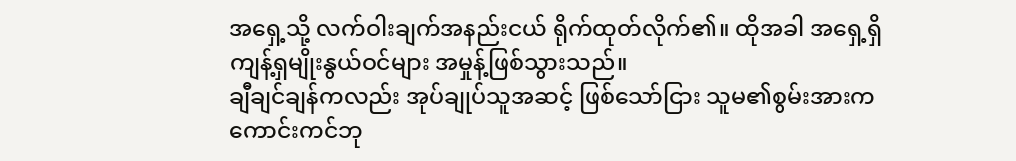အရှေ့သို့ လက်ဝါးချက်အနည်းငယ် ရိုက်ထုတ်လိုက်၏။ ထိုအခါ အရှေ့ရှိ ကျန့်ရှမျိုးနွယ်ဝင်များ အမှုန့်ဖြစ်သွားသည်။
ချီချင်ချန်ကလည်း အုပ်ချုပ်သူအဆင့် ဖြစ်သော်ငြား သူမ၏စွမ်းအားက ကောင်းကင်ဘု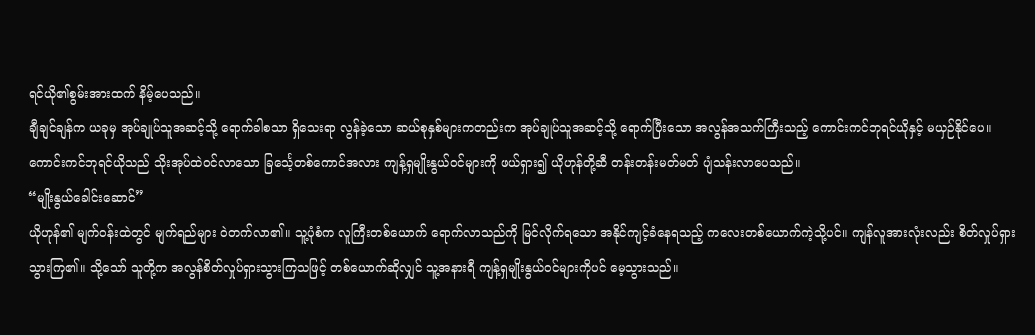ရင်ယို၏စွမ်းအားထက် နိမ့်ပေသည်။
ချီချင်ချန်က ယခုမှ အုပ်ချုပ်သူအဆင့်သို့ ရောက်ခါစသာ ရှိသေးရာ လွန်ခဲ့သော ဆယ်စုနှစ်များကတည်းက အုပ်ချုပ်သူအဆင့်သို့ ရောက်ပြီးသော အလွန်အသက်ကြီးသည့် ကောင်းကင်ဘုရင်ယိုနှင့် မယှဉ်နိုင်ပေ။ ကောင်းကင်ဘုရင်ယိုသည် သိုးအုပ်ထဲဝင်လာသော ခြင်္သေ့တစ်ကောင်အလား ကျန့်ရှမျိုးနွယ်ဝင်များကို ဖယ်ရှား၍ ယိုဟုန်တို့ဆီ တန်းတန်းမတ်မတ် ပျံသန်းလာပေသည်။
“မျိုးနွယ်ခေါင်းဆောင်”
ယိုဟုန်၏ မျက်ဝန်းထဲတွင် မျက်ရည်များ ဝဲတက်လာ၏။ သူ့ပုံစံက လူကြီးတစ်ယောက် ရောက်လာသည်ကို မြင်လိုက်ရသော အနိုင်ကျင့်ခံနေရသည့် ကလေးတစ်ယောက်ကဲ့သို့ပင်။ ကျန်လူအားလုံးလည်း စိတ်လှုပ်ရှားသွားကြ၏။ သို့သော် သူတို့က အလွန်စိတ်လှုပ်ရှားသွားကြသဖြင့် တစ်ယောက်ဆိုလျှင် သူ့အနားရီ ကျန့်ရှမျိုးနွယ်ဝင်များကိုပင် မေ့သွားသည်။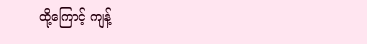ထို့ကြောင့် ကျန့်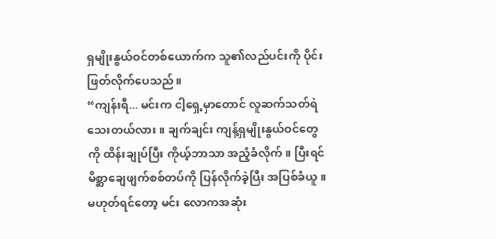ရှမျိုးနွယ်ဝင်တစ်ယောက်က သူ၏လည်ပင်းကို ပိုင်းဖြတ်လိုက်ပေသည်။
“ကျန်းရီ... မင်းက ငါ့ရှေ့မှာတောင် လူဆက်သတ်ရဲသေးတယ်လား။ ချက်ချင်း ကျန့်ရှမျိုးနွယ်ဝင်တွေကို ထိန်းချုပ်ပြီး ကိုယ့်ဘာသာ အညံ့ခံလိုက်။ ပြီးရင် မိစ္ဆာချေဖျက်စစ်တပ်ကို ပြန်လိုက်ခဲ့ပြီး အပြစ်ခံယူ။ မဟုတ်ရင်တော့ မင်း လောကအဆုံး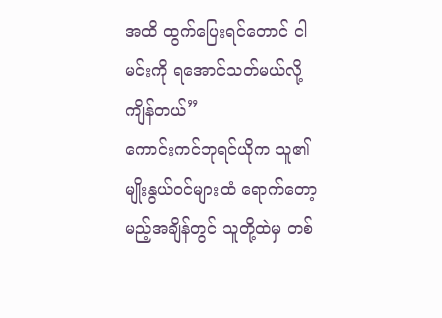အထိ ထွက်ပြေးရင်တောင် ငါ မင်းကို ရအောင်သတ်မယ်လို့ ကျိန်တယ်”
ကောင်းကင်ဘုရင်ယိုက သူ၏မျိုးနွယ်ဝင်များထံ ရောက်တော့မည့်အချိန်တွင် သူတို့ထဲမှ တစ်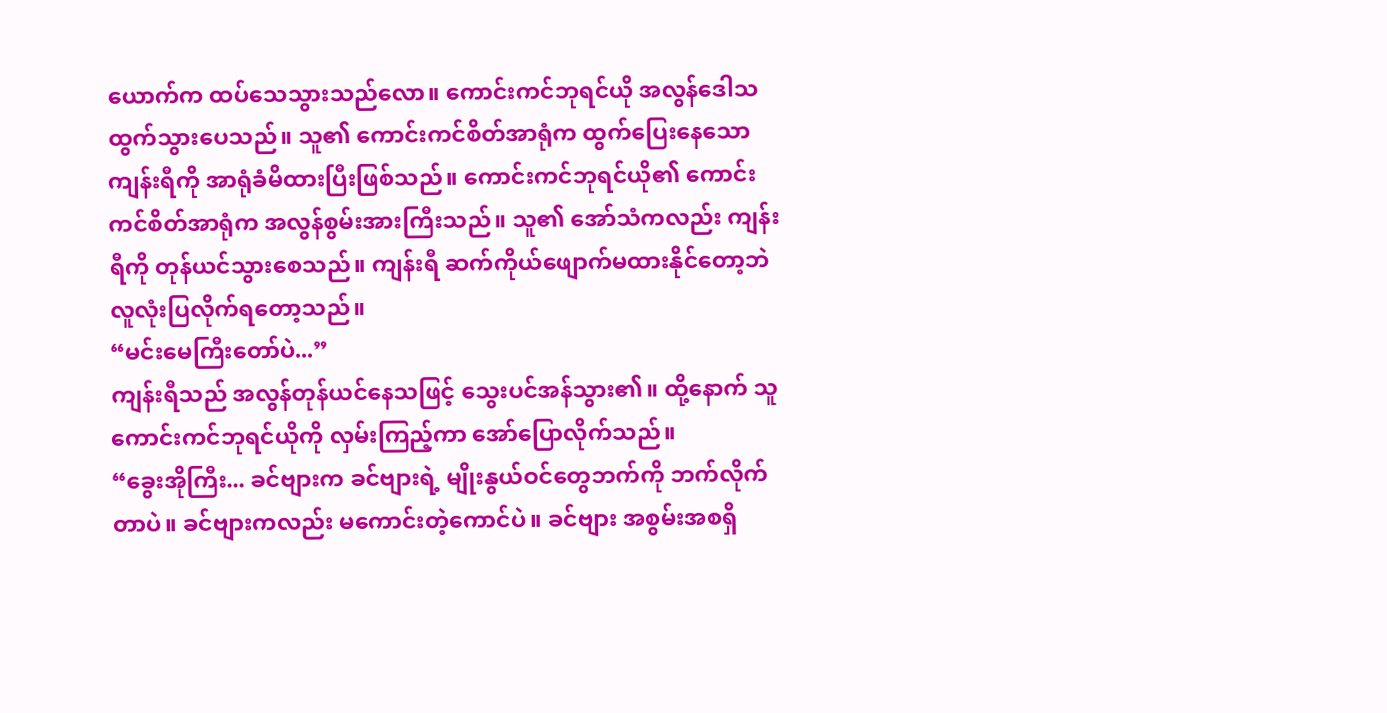ယောက်က ထပ်သေသွားသည်လော။ ကောင်းကင်ဘုရင်ယို အလွန်ဒေါသထွက်သွားပေသည်။ သူ၏ ကောင်းကင်စိတ်အာရုံက ထွက်ပြေးနေသော ကျန်းရီကို အာရုံခံမိထားပြီးဖြစ်သည်။ ကောင်းကင်ဘုရင်ယို၏ ကောင်းကင်စိတ်အာရုံက အလွန်စွမ်းအားကြီးသည်။ သူ၏ အော်သံကလည်း ကျန်းရီကို တုန်ယင်သွားစေသည်။ ကျန်းရီ ဆက်ကိုယ်ဖျောက်မထားနိုင်တော့ဘဲ လူလုံးပြလိုက်ရတော့သည်။
“မင်းမေကြီးတော်ပဲ...”
ကျန်းရီသည် အလွန်တုန်ယင်နေသဖြင့် သွေးပင်အန်သွား၏။ ထို့နောက် သူ ကောင်းကင်ဘုရင်ယိုကို လှမ်းကြည့်ကာ အော်ပြောလိုက်သည်။
“ခွေးအိုကြီး... ခင်ဗျားက ခင်ဗျားရဲ့ မျိုးနွယ်ဝင်တွေဘက်ကို ဘက်လိုက်တာပဲ။ ခင်ဗျားကလည်း မကောင်းတဲ့ကောင်ပဲ။ ခင်ဗျား အစွမ်းအစရှိ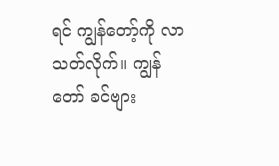ရင် ကျွန်တော့်ကို လာသတ်လိုက်။ ကျွန်တော် ခင်ဗျား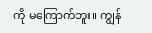ကို မကြောက်ဘူး။ ကျွန်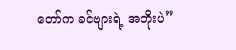တော်က ခင်ဗျားရဲ့ အဘိုးပဲ”